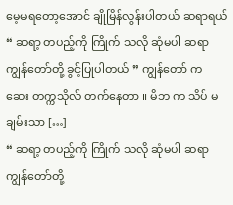မေ့မရတော့အောင် ချိုမြိန်လွန်းပါတယ် ဆရာရယ်
“ ဆရာ့ တပည့်ကို ကြိုက် သလို ဆုံမပါ ဆရာ ကျွန်တော်တို့ ခွင့်ပြုပါတယ် ” ကျွန်တော် က ဆေး တက္ကသိုလ် တက်နေတာ ။ မိဘ က သိပ် မချမ်းသာ […]
“ ဆရာ့ တပည့်ကို ကြိုက် သလို ဆုံမပါ ဆရာ ကျွန်တော်တို့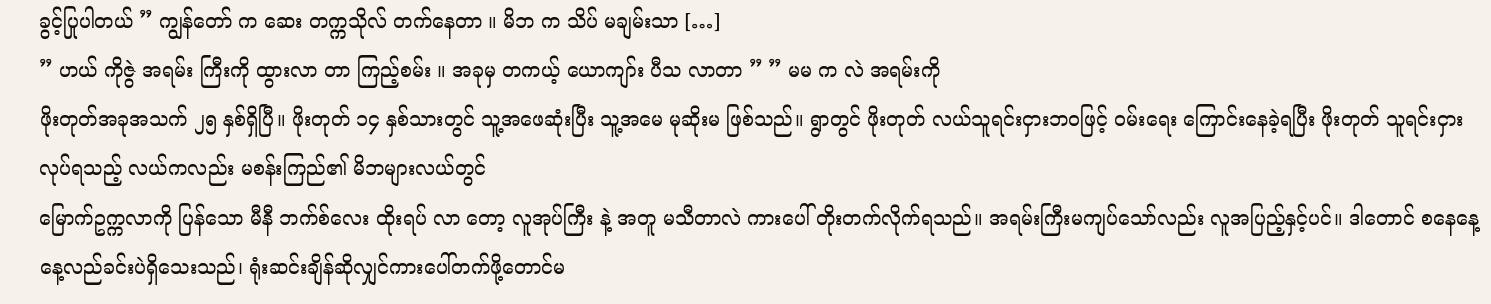ခွင့်ပြုပါတယ် ” ကျွန်တော် က ဆေး တက္ကသိုလ် တက်နေတာ ။ မိဘ က သိပ် မချမ်းသာ […]
” ဟယ် ကိုဇွဲ အရမ်း ကြီးကို ထွားလာ တာ ကြည့်စမ်း ။ အခုမှ တကယ့် ယောကျာ်း ပီသ လာတာ ” ” မမ က လဲ အရမ်းကို
ဖိုးတုတ်အခုအသက် ၂၅ နှစ်ရှိပြီ။ ဖိုးတုတ် ၁၄ နှစ်သားတွင် သူ့အဖေဆုံးပြီး သူ့အမေ မုဆိုးမ ဖြစ်သည်။ ရွာတွင် ဖိုးတုတ် လယ်သူရင်းငှားဘဝဖြင့် ဝမ်းရေး ကြောင်းနေခဲ့ရပြီး ဖိုးတုတ် သူရင်းငှားလုပ်ရသည့် လယ်ကလည်း မစန်းကြည်၏ မိဘများလယ်တွင်
မြောက်ဥက္ကလာကို ပြန်သော မီနီ ဘက်စ်လေး ထိုးရပ် လာ တော့ လူအုပ်ကြီး နဲ့ အတူ မသီတာလဲ ကားပေါ် တိုးတက်လိုက်ရသည်။ အရမ်းကြီးမကျပ်သော်လည်း လူအပြည့်နှင့်ပင်။ ဒါတောင် စနေနေ့နေ့လည်ခင်းပဲရှိသေးသည်၊ ရုံးဆင်းချိန်ဆိုလျှင်ကားပေါ်တက်ဖို့တောင်မ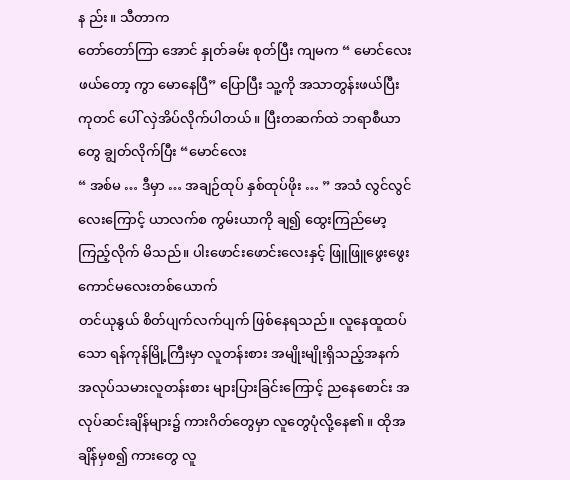န ည်း။ သီတာက
တော်တော်ကြာ အောင် နှုတ်ခမ်း စုတ်ပြီး ကျမက “ မောင်လေး ဖယ်တော့ ကွာ မောနေပြီ” ပြောပြီး သူ့ကို အသာတွန်းဖယ်ပြီး ကုတင် ပေါ် လှဲအိပ်လိုက်ပါတယ်။ ပြီးတဆက်ထဲ ဘရာစီယာတွေ ချွတ်လိုက်ပြီး “မောင်လေး
“ အစ်မ … ဒီမှာ … အချဉ်ထုပ် နှစ်ထုပ်ဖိုး … ” အသံ လွင်လွင် လေးကြောင့် ယာလက်စ ကွမ်းယာကို ချ၍ ထွေးကြည်မော့ကြည့်လိုက် မိသည်။ ပါးဖောင်းဖောင်းလေးနှင့် ဖြူဖြူဖွေးဖွေး ကောင်မလေးတစ်ယောက်
တင်ယုနွယ် စိတ်ပျက်လက်ပျက် ဖြစ်နေရသည်။ လူနေထူထပ်သော ရန်ကုန်မြို့ကြီးမှာ လူတန်းစား အမျိုးမျိုးရှိသည့်အနက် အလုပ်သမားလူတန်းစား များပြားခြင်းကြောင့် ညနေစောင်း အလုပ်ဆင်းချိန်များ၌ ကားဂိတ်တွေမှာ လူတွေပုံလို့နေ၏။ ထိုအချိန်မှစ၍ ကားတွေ လူ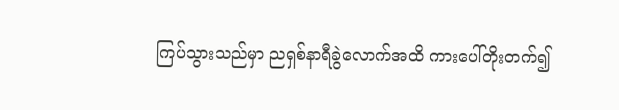ကြပ်သွားသည်မှာ ညရှစ်နာရီခွဲလောက်အထိ ကားပေါ်တိုးတက်၍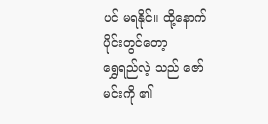ပင် မရနိုင်။ ထို့နောက်ပိုင်းတွင်တော့
ရွှေရည်လဲ့ သည် ဇော်မင်းကို ၏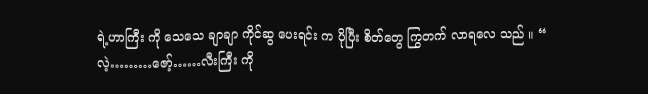ရဲ့ဟာကြီး ကို သေသေ ချာချာ ကိုင်ဆွ ပေးရင်း က ပိုပြီး စိတ်တွေ ကြွတက် လာရလေ သည် ။ “ လဲ့………ဇော့်……လီးကြီး ကို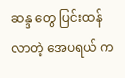ဆန္ဒ တွေ ပြင်းထန် လာတဲ့ အေပရယ် က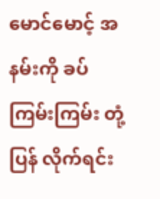မောင်မောင့် အနမ်းကို ခပ် ကြမ်းကြမ်း တုံ့ပြန် လိုက်ရင်း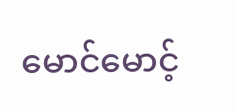မောင်မောင့်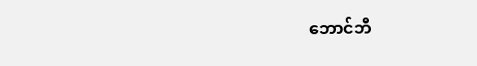ဘောင်ဘီ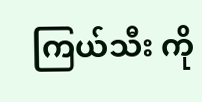ကြယ်သီး ကို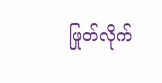ဖြုတ်လိုက်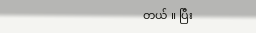တယ် ။ ပြီး